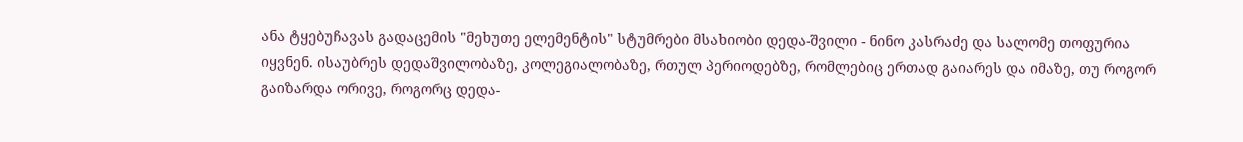ანა ტყებუჩავას გადაცემის "მეხუთე ელემენტის" სტუმრები მსახიობი დედა-შვილი - ნინო კასრაძე და სალომე თოფურია იყვნენ. ისაუბრეს დედაშვილობაზე, კოლეგიალობაზე, რთულ პერიოდებზე, რომლებიც ერთად გაიარეს და იმაზე, თუ როგორ გაიზარდა ორივე, როგორც დედა-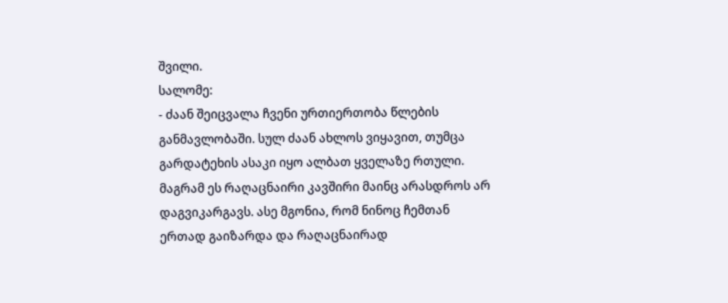შვილი.
სალომე:
- ძაან შეიცვალა ჩვენი ურთიერთობა წლების განმავლობაში. სულ ძაან ახლოს ვიყავით, თუმცა გარდატეხის ასაკი იყო ალბათ ყველაზე რთული. მაგრამ ეს რაღაცნაირი კავშირი მაინც არასდროს არ დაგვიკარგავს. ასე მგონია, რომ ნინოც ჩემთან ერთად გაიზარდა და რაღაცნაირად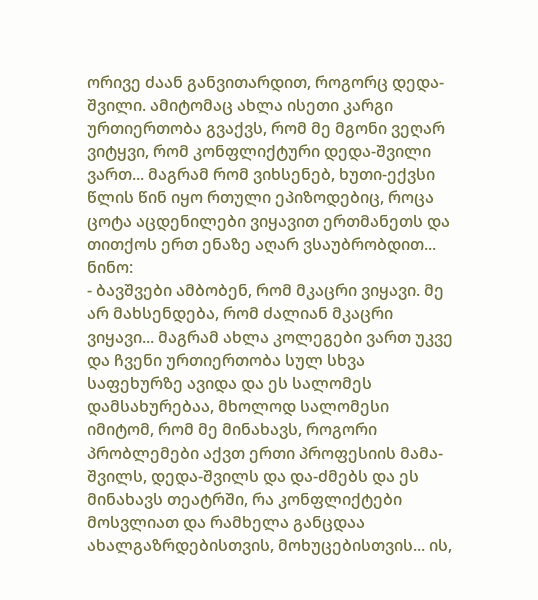ორივე ძაან განვითარდით, როგორც დედა-შვილი. ამიტომაც ახლა ისეთი კარგი ურთიერთობა გვაქვს, რომ მე მგონი ვეღარ ვიტყვი, რომ კონფლიქტური დედა-შვილი ვართ... მაგრამ რომ ვიხსენებ, ხუთი-ექვსი წლის წინ იყო რთული ეპიზოდებიც, როცა ცოტა აცდენილები ვიყავით ერთმანეთს და თითქოს ერთ ენაზე აღარ ვსაუბრობდით...
ნინო:
- ბავშვები ამბობენ, რომ მკაცრი ვიყავი. მე არ მახსენდება, რომ ძალიან მკაცრი ვიყავი... მაგრამ ახლა კოლეგები ვართ უკვე და ჩვენი ურთიერთობა სულ სხვა საფეხურზე ავიდა და ეს სალომეს დამსახურებაა, მხოლოდ სალომესი იმიტომ, რომ მე მინახავს, როგორი პრობლემები აქვთ ერთი პროფესიის მამა-შვილს, დედა-შვილს და და-ძმებს და ეს მინახავს თეატრში, რა კონფლიქტები მოსვლიათ და რამხელა განცდაა ახალგაზრდებისთვის, მოხუცებისთვის... ის,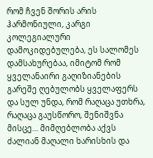რომ ჩვენ შორის არის ჰარმონიული, კარგი კოლეგიალური დამოკიდებულება, ეს სალომეს დამსახურებაა, იმიტომ რომ ყველანაირი გაღიზიანების გარეშე ღებულობს ყველაფერს და სულ უნდა, რომ რაღაცა უთხრა, რაღაცა გაუსწორო, შენიშვნა მისცე... მიმღებლობა აქვს ძალიან მაღალი ხარისხის და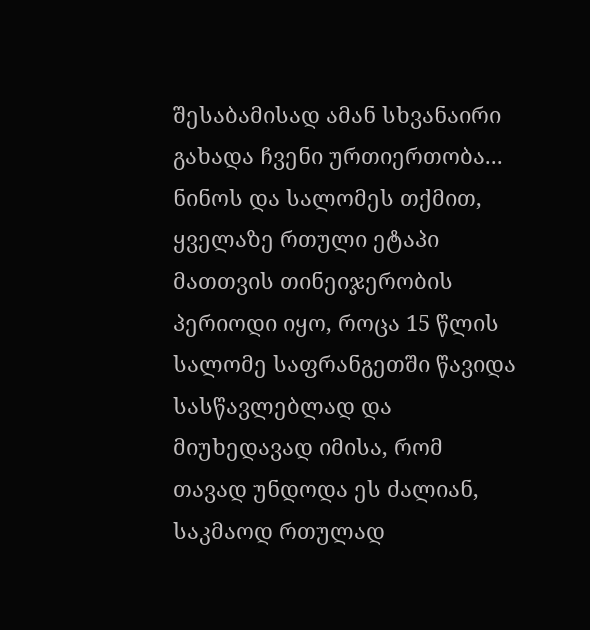შესაბამისად ამან სხვანაირი გახადა ჩვენი ურთიერთობა...
ნინოს და სალომეს თქმით, ყველაზე რთული ეტაპი მათთვის თინეიჯერობის პერიოდი იყო, როცა 15 წლის სალომე საფრანგეთში წავიდა სასწავლებლად და მიუხედავად იმისა, რომ თავად უნდოდა ეს ძალიან, საკმაოდ რთულად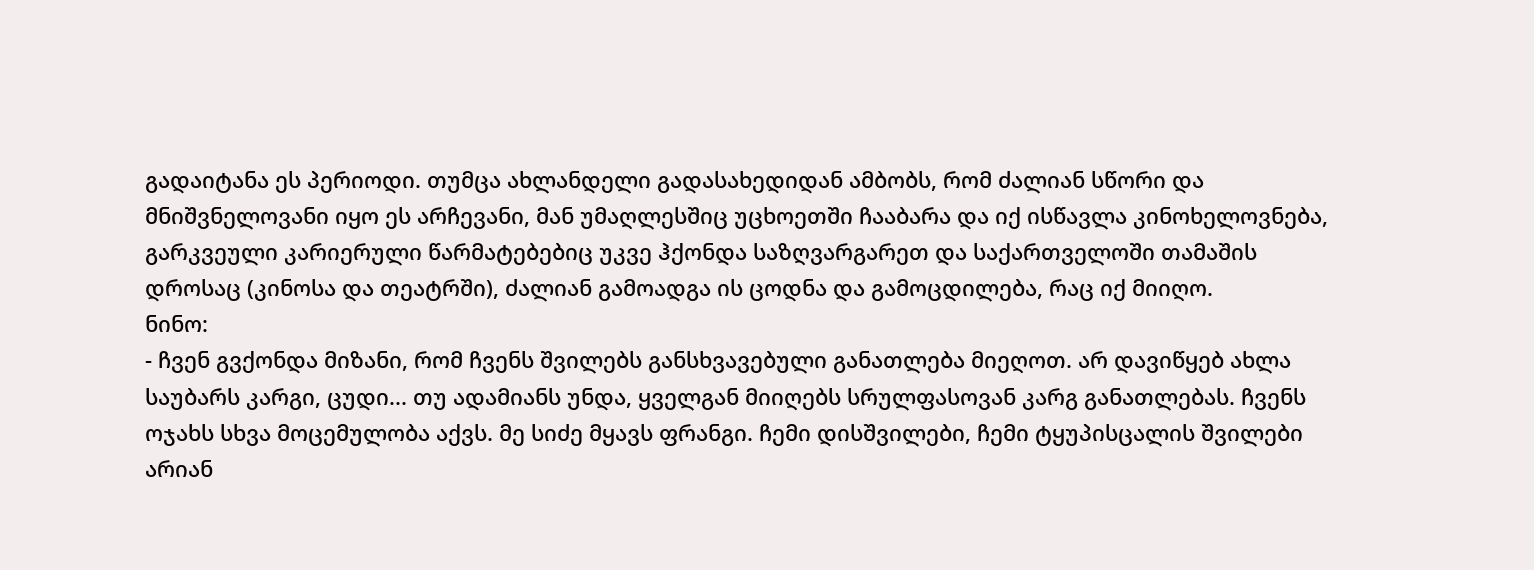გადაიტანა ეს პერიოდი. თუმცა ახლანდელი გადასახედიდან ამბობს, რომ ძალიან სწორი და მნიშვნელოვანი იყო ეს არჩევანი, მან უმაღლესშიც უცხოეთში ჩააბარა და იქ ისწავლა კინოხელოვნება, გარკვეული კარიერული წარმატებებიც უკვე ჰქონდა საზღვარგარეთ და საქართველოში თამაშის დროსაც (კინოსა და თეატრში), ძალიან გამოადგა ის ცოდნა და გამოცდილება, რაც იქ მიიღო.
ნინო:
- ჩვენ გვქონდა მიზანი, რომ ჩვენს შვილებს განსხვავებული განათლება მიეღოთ. არ დავიწყებ ახლა საუბარს კარგი, ცუდი... თუ ადამიანს უნდა, ყველგან მიიღებს სრულფასოვან კარგ განათლებას. ჩვენს ოჯახს სხვა მოცემულობა აქვს. მე სიძე მყავს ფრანგი. ჩემი დისშვილები, ჩემი ტყუპისცალის შვილები არიან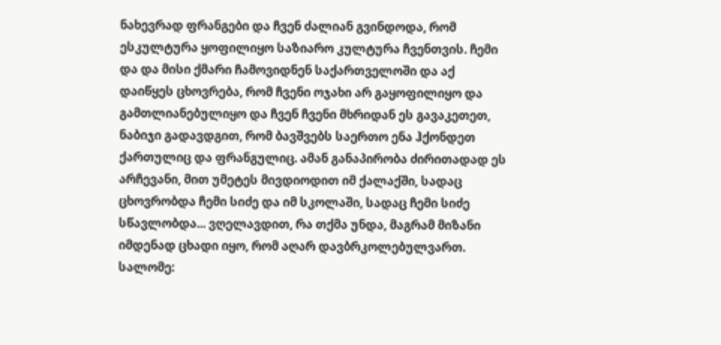ნახევრად ფრანგები და ჩვენ ძალიან გვინდოდა, რომ ესკულტურა ყოფილიყო საზიარო კულტურა ჩვენთვის. ჩემი და და მისი ქმარი ჩამოვიდნენ საქართველოში და აქ დაიწყეს ცხოვრება, რომ ჩვენი ოჯახი არ გაყოფილიყო და გამთლიანებულიყო და ჩვენ ჩვენი მხრიდან ეს გავაკეთეთ, ნაბიჯი გადავდგით, რომ ბავშვებს საერთო ენა ჰქონდეთ ქართულიც და ფრანგულიც. ამან განაპირობა ძირითადად ეს არჩევანი, მით უმეტეს მივდიოდით იმ ქალაქში, სადაც ცხოვრობდა ჩემი სიძე და იმ სკოლაში, სადაც ჩემი სიძე სწავლობდა... ვღელავდით, რა თქმა უნდა, მაგრამ მიზანი იმდენად ცხადი იყო, რომ აღარ დავბრკოლებულვართ.
სალომე: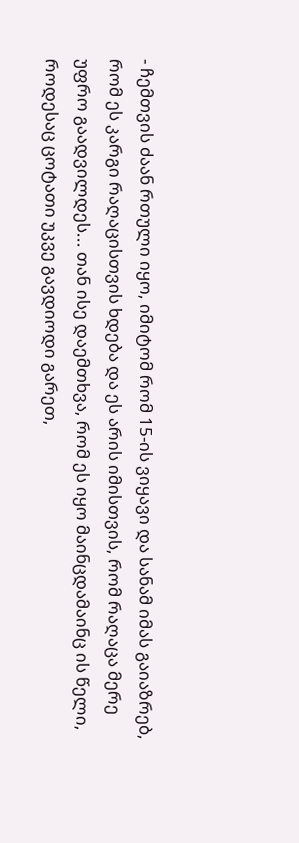- ჩემთვის ძაან რთული იყო, იმიტომ რომ 15-ის ვიყავი და სანამ იმას გაიაზრებ, რომ ეს კარგი რაღაცისთვის ხდება და ეს არის იმისთვის, რომ რაღაცა მერე უფრო გაადვილდეს... თან ისე დაემთხვა, რომ ეს იყო მაინცდამაინც ის წელი, როდესაც ცოტათი უკვე გავდიოდი გარეთ,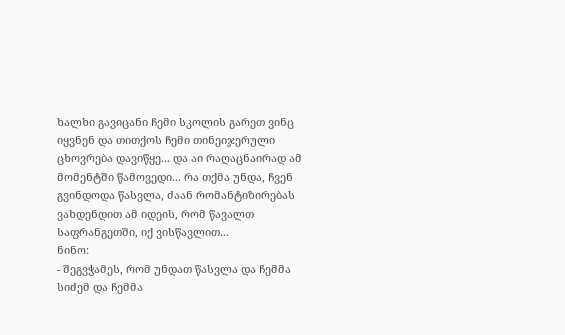ხალხი გავიცანი ჩემი სკოლის გარეთ ვინც იყვნენ და თითქოს ჩემი თინეიჯერული ცხოვრება დავიწყე... და აი რაღაცნაირად ამ მომენტში წამოვედი... რა თქმა უნდა, ჩვენ გვინდოდა წასვლა, ძაან რომანტიზირებას ვახდენდით ამ იდეის, რომ წავალთ საფრანგეთში, იქ ვისწავლით...
ნინო:
- შეგვჭამეს, რომ უნდათ წასვლა და ჩემმა სიძემ და ჩემმა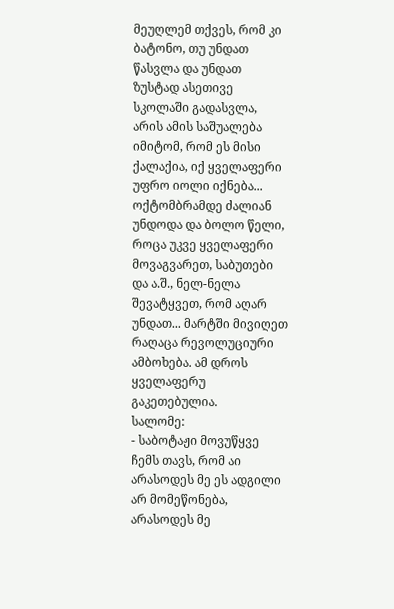მეუღლემ თქვეს, რომ კი ბატონო, თუ უნდათ წასვლა და უნდათ ზუსტად ასეთივე სკოლაში გადასვლა, არის ამის საშუალება იმიტომ, რომ ეს მისი ქალაქია, იქ ყველაფერი უფრო იოლი იქნება... ოქტომბრამდე ძალიან უნდოდა და ბოლო წელი, როცა უკვე ყველაფერი მოვაგვარეთ, საბუთები და ა.შ., ნელ-ნელა შევატყვეთ, რომ აღარ უნდათ... მარტში მივიღეთ რაღაცა რევოლუციური ამბოხება. ამ დროს ყველაფერუ გაკეთებულია.
სალომე:
- საბოტაჟი მოვუწყვე ჩემს თავს, რომ აი არასოდეს მე ეს ადგილი არ მომეწონება, არასოდეს მე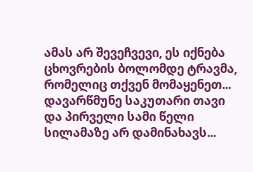ამას არ შევეჩვევი, ეს იქნება ცხოვრების ბოლომდე ტრავმა, რომელიც თქვენ მომაყენეთ... დავარწმუნე საკუთარი თავი და პირველი სამი წელი სილამაზე არ დამინახავს...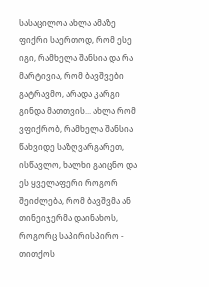სასაცილოა ახლა ამაზე ფიქრი საერთოდ, რომ ესე იგი, რამხელა შანსია და რა მარტივია, რომ ბავშვები გატრავმო, არადა კარგი გინდა მათთვის... ახლა რომ ვფიქრობ, რამხელა შანსია წახვიდე საზღვარგარეთ, ისწავლო, ხალხი გაიცნო და ეს ყველაფერი როგორ შეიძლება, რომ ბავშვმა ან თინეიჯერმა დაინახოს, როგორც საპირისპირო - თითქოს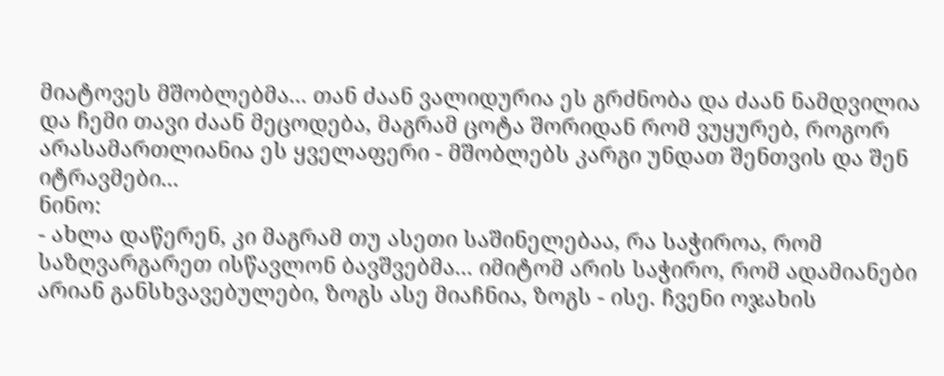მიატოვეს მშობლებმა... თან ძაან ვალიდურია ეს გრძნობა და ძაან ნამდვილია და ჩემი თავი ძაან მეცოდება, მაგრამ ცოტა შორიდან რომ ვუყურებ, როგორ არასამართლიანია ეს ყველაფერი - მშობლებს კარგი უნდათ შენთვის და შენ იტრავმები...
ნინო:
- ახლა დაწერენ, კი მაგრამ თუ ასეთი საშინელებაა, რა საჭიროა, რომ საზღვარგარეთ ისწავლონ ბავშვებმა... იმიტომ არის საჭირო, რომ ადამიანები არიან განსხვავებულები, ზოგს ასე მიაჩნია, ზოგს - ისე. ჩვენი ოჯახის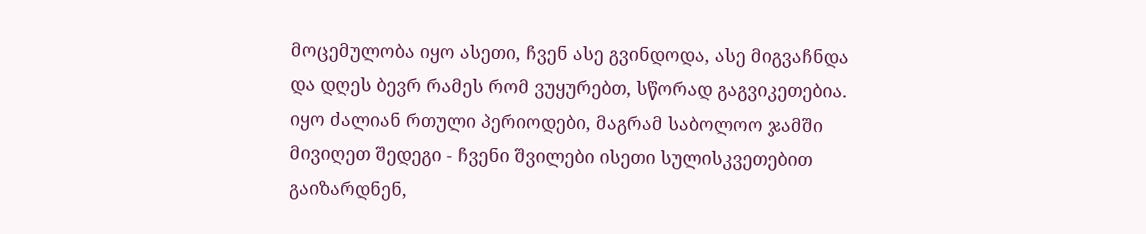მოცემულობა იყო ასეთი, ჩვენ ასე გვინდოდა, ასე მიგვაჩნდა და დღეს ბევრ რამეს რომ ვუყურებთ, სწორად გაგვიკეთებია. იყო ძალიან რთული პერიოდები, მაგრამ საბოლოო ჯამში მივიღეთ შედეგი - ჩვენი შვილები ისეთი სულისკვეთებით გაიზარდნენ,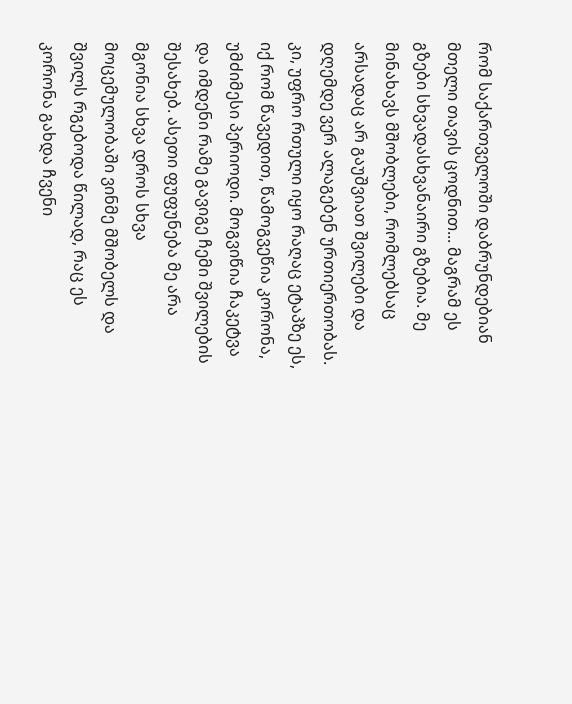რომ საქართველოში დაბრუნდებიან მთელი თავის ცოდნით... მაგრამ ეს გზები სხვადასხვანაირი გზებია. მე მინახავს მშობლები, რომლებსაც არსადაც არ გაუშვიათ შვილები და დღემდე ვერ ალაგებენ ურთიერთობას.
კი, უფრო რთული იყო რაღაც ეტაპზე ეს, იქ რომ წავედით, წამოგვეწია კორონა, უმძიმესი პერიოდი. მოგვიწია ჩაკეტვა და იმდენი რამე გავიგე ჩემი შვილების შესახებ. ასეთი ფუფუნება მე არა მგონია სხვა დროს სხვა მოცემულობაში ვინმე მშობელს და შვილს რგებოდა წილად, რაც ეს კორონა გახდა ჩვენი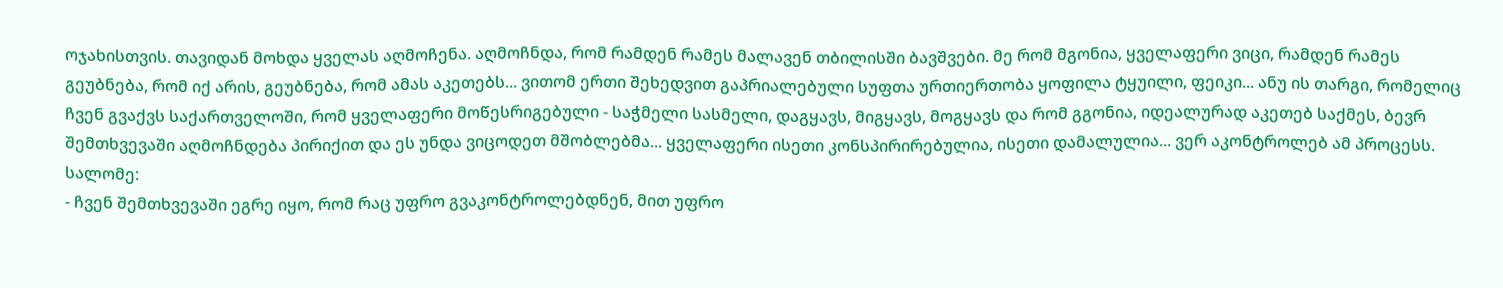ოჯახისთვის. თავიდან მოხდა ყველას აღმოჩენა. აღმოჩნდა, რომ რამდენ რამეს მალავენ თბილისში ბავშვები. მე რომ მგონია, ყველაფერი ვიცი, რამდენ რამეს გეუბნება, რომ იქ არის, გეუბნება, რომ ამას აკეთებს... ვითომ ერთი შეხედვით გაპრიალებული სუფთა ურთიერთობა ყოფილა ტყუილი, ფეიკი... ანუ ის თარგი, რომელიც ჩვენ გვაქვს საქართველოში, რომ ყველაფერი მოწესრიგებული - საჭმელი სასმელი, დაგყავს, მიგყავს, მოგყავს და რომ გგონია, იდეალურად აკეთებ საქმეს, ბევრ შემთხვევაში აღმოჩნდება პირიქით და ეს უნდა ვიცოდეთ მშობლებმა... ყველაფერი ისეთი კონსპირირებულია, ისეთი დამალულია... ვერ აკონტროლებ ამ პროცესს.
სალომე:
- ჩვენ შემთხვევაში ეგრე იყო, რომ რაც უფრო გვაკონტროლებდნენ, მით უფრო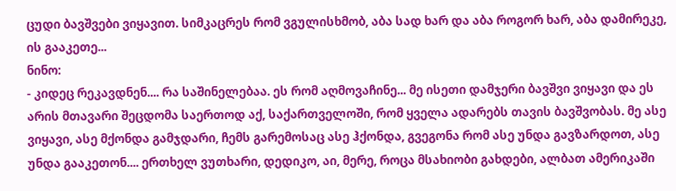ცუდი ბავშვები ვიყავით. სიმკაცრეს რომ ვგულისხმობ, აბა სად ხარ და აბა როგორ ხარ, აბა დამირეკე, ის გააკეთე...
ნინო:
- კიდეც რეკავდნენ.... რა საშინელებაა. ეს რომ აღმოვაჩინე... მე ისეთი დამჯერი ბავშვი ვიყავი და ეს არის მთავარი შეცდომა საერთოდ აქ, საქართველოში, რომ ყველა ადარებს თავის ბავშვობას. მე ასე ვიყავი, ასე მქონდა გამჯდარი, ჩემს გარემოსაც ასე ჰქონდა, გვეგონა რომ ასე უნდა გავზარდოთ, ასე უნდა გააკეთონ.... ერთხელ ვუთხარი, დედიკო, აი, მერე, როცა მსახიობი გახდები, ალბათ ამერიკაში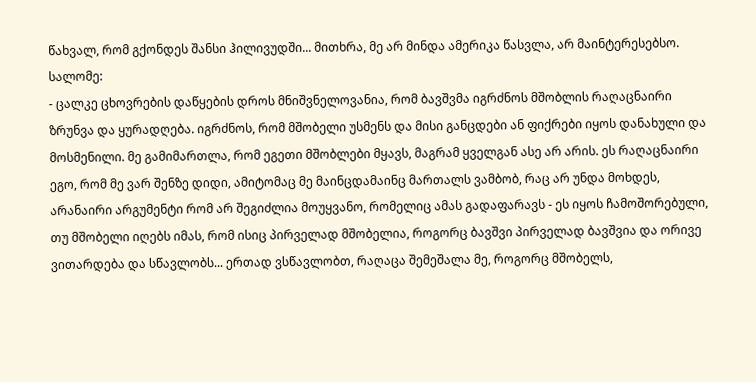წახვალ, რომ გქონდეს შანსი ჰილივუდში... მითხრა, მე არ მინდა ამერიკა წასვლა, არ მაინტერესებსო.
სალომე:
- ცალკე ცხოვრების დაწყების დროს მნიშვნელოვანია, რომ ბავშვმა იგრძნოს მშობლის რაღაცნაირი ზრუნვა და ყურადღება. იგრძნოს, რომ მშობელი უსმენს და მისი განცდები ან ფიქრები იყოს დანახული და მოსმენილი. მე გამიმართლა, რომ ეგეთი მშობლები მყავს, მაგრამ ყველგან ასე არ არის. ეს რაღაცნაირი ეგო, რომ მე ვარ შენზე დიდი, ამიტომაც მე მაინცდამაინც მართალს ვამბობ, რაც არ უნდა მოხდეს, არანაირი არგუმენტი რომ არ შეგიძლია მოუყვანო, რომელიც ამას გადაფარავს - ეს იყოს ჩამოშორებული, თუ მშობელი იღებს იმას, რომ ისიც პირველად მშობელია, როგორც ბავშვი პირველად ბავშვია და ორივე ვითარდება და სწავლობს... ერთად ვსწავლობთ, რაღაცა შემეშალა მე, როგორც მშობელს,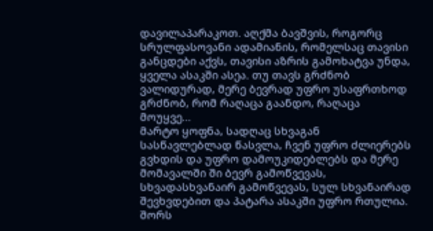დავილაპარაკოთ. აღქმა ბავშვის, როგორც სრულფასოვანი ადამიანის, რომელსაც თავისი განცდები აქვს, თავისი აზრის გამოხატვა უნდა, ყველა ასაკში ასეა. თუ თავს გრძნობ ვალიდურად, მერე ბევრად უფრო უსაფრთხოდ გრძნობ, რომ რაღაცა გაანდო, რაღაცა მოუყვე...
მარტო ყოფნა, სადღაც სხვაგან სასწავლებლად წასვლა, ჩვენ უფრო ძლიერებს გვხდის და უფრო დამოუკიდებლებს და მერე მომავალში ში ბევრ გამოწვევას, სხვადასხვანაირ გამოწვევას, სულ სხვანაირად შევხვდებით და პატარა ასაკში უფრო რთულია. შორს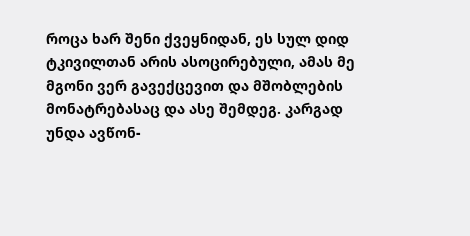როცა ხარ შენი ქვეყნიდან, ეს სულ დიდ ტკივილთან არის ასოცირებული, ამას მე მგონი ვერ გავექცევით და მშობლების მონატრებასაც და ასე შემდეგ. კარგად უნდა ავწონ-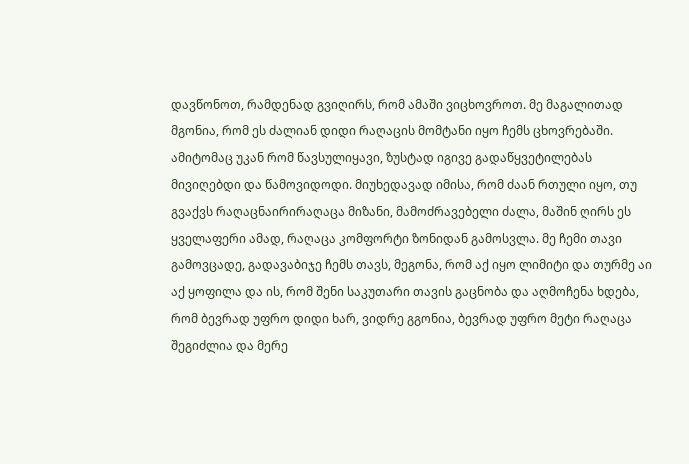დავწონოთ, რამდენად გვიღირს, რომ ამაში ვიცხოვროთ. მე მაგალითად მგონია, რომ ეს ძალიან დიდი რაღაცის მომტანი იყო ჩემს ცხოვრებაში. ამიტომაც უკან რომ წავსულიყავი, ზუსტად იგივე გადაწყვეტილებას მივიღებდი და წამოვიდოდი. მიუხედავად იმისა, რომ ძაან რთული იყო, თუ გვაქვს რაღაცნაირირაღაცა მიზანი, მამოძრავებელი ძალა, მაშინ ღირს ეს ყველაფერი ამად, რაღაცა კომფორტი ზონიდან გამოსვლა. მე ჩემი თავი გამოვცადე, გადავაბიჯე ჩემს თავს, მეგონა, რომ აქ იყო ლიმიტი და თურმე აი აქ ყოფილა და ის, რომ შენი საკუთარი თავის გაცნობა და აღმოჩენა ხდება, რომ ბევრად უფრო დიდი ხარ, ვიდრე გგონია, ბევრად უფრო მეტი რაღაცა შეგიძლია და მერე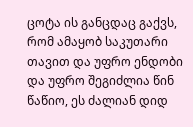ცოტა ის განცდაც გაქვს, რომ ამაყობ საკუთარი თავით და უფრო ენდობი და უფრო შეგიძლია წინ წაწიო, ეს ძალიან დიდ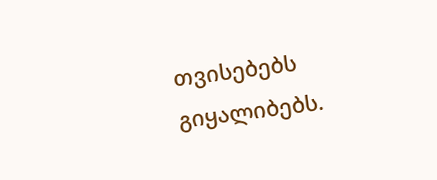თვისებებს გიყალიბებს.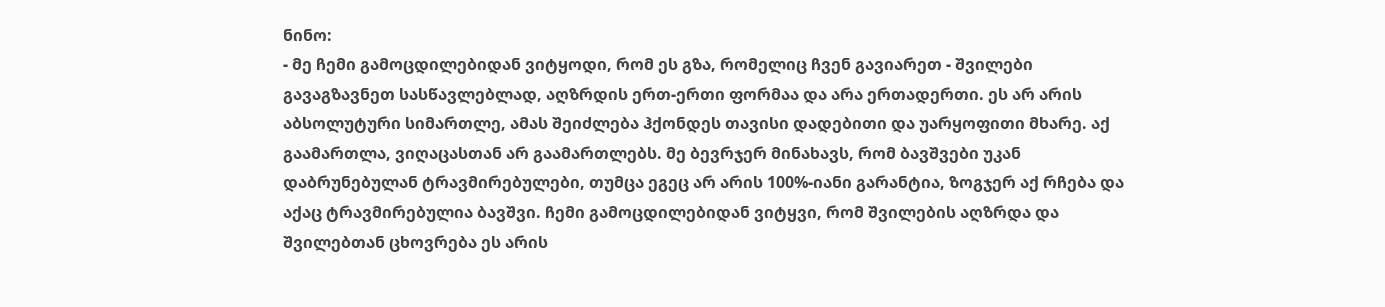ნინო:
- მე ჩემი გამოცდილებიდან ვიტყოდი, რომ ეს გზა, რომელიც ჩვენ გავიარეთ - შვილები გავაგზავნეთ სასწავლებლად, აღზრდის ერთ-ერთი ფორმაა და არა ერთადერთი. ეს არ არის აბსოლუტური სიმართლე, ამას შეიძლება ჰქონდეს თავისი დადებითი და უარყოფითი მხარე. აქ გაამართლა, ვიღაცასთან არ გაამართლებს. მე ბევრჯერ მინახავს, რომ ბავშვები უკან დაბრუნებულან ტრავმირებულები, თუმცა ეგეც არ არის 100%-იანი გარანტია, ზოგჯერ აქ რჩება და აქაც ტრავმირებულია ბავშვი. ჩემი გამოცდილებიდან ვიტყვი, რომ შვილების აღზრდა და შვილებთან ცხოვრება ეს არის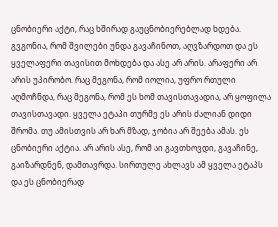ცნობიერი აქტი, რაც ხშირად გაუცნობიერებლად ხდება. გვგონია, რომ შვილები უნდა გავაჩინოთ, აღვზარდოთ და ეს ყველაფერი თავისით მოხდება და ასე არ არის. არაფერი არ არის უპირობო. რაც მეგონა, რომ იოლია, უფრო რთული აღმოჩნდა, რაც მეგონა, რომ ეს ხომ თავისთავადია, არ ყოფილა თავისთავადი. ყველა ეტაპი თურმე ეს არის ძალიან დიდი შრომა. თუ ამისთვის არ ხარ მზად, ჯობია არ შეება ამას. ეს ცნობიერი აქტია. არ არის ასე, რომ აი გავთხოვდი, გავაჩინე, გაიზარდნენ, დამთავრდა. სირთულე ახლავს ამ ყველა ეტაპს და ეს ცნობიერად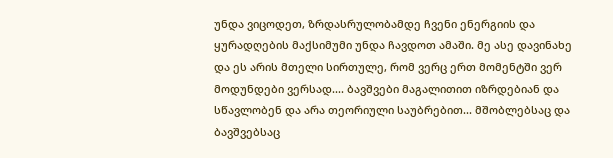უნდა ვიცოდეთ, ზრდასრულობამდე ჩვენი ენერგიის და ყურადღების მაქსიმუმი უნდა ჩავდოთ ამაში. მე ასე დავინახე და ეს არის მთელი სირთულე, რომ ვერც ერთ მომენტში ვერ მოდუნდები ვერსად.... ბავშვები მაგალითით იზრდებიან და სწავლობენ და არა თეორიული საუბრებით... მშობლებსაც და ბავშვებსაც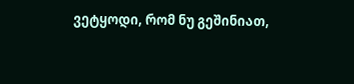ვეტყოდი, რომ ნუ გეშინიათ,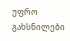უფრო გახსნილები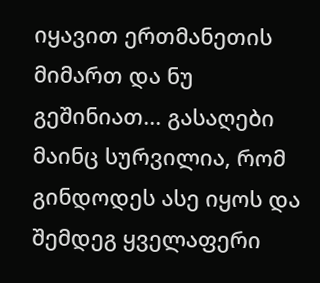იყავით ერთმანეთის მიმართ და ნუ გეშინიათ... გასაღები მაინც სურვილია, რომ გინდოდეს ასე იყოს და შემდეგ ყველაფერი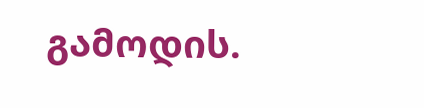გამოდის.